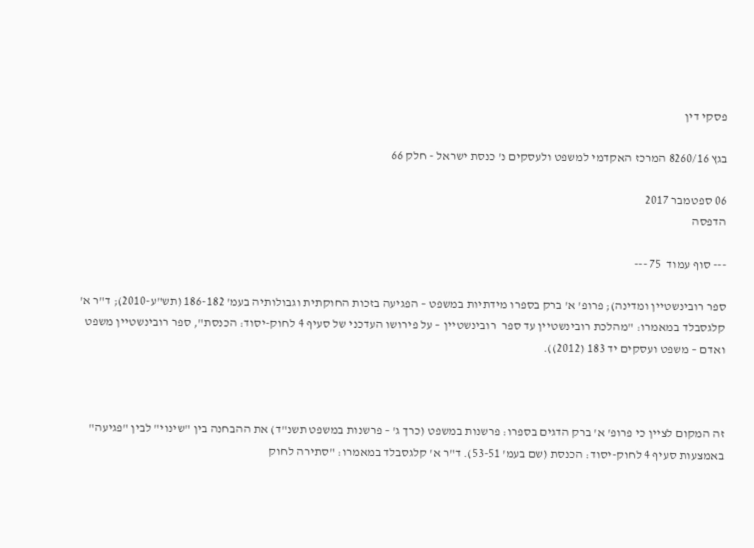פסקי דין

בגץ 8260/16 המרכז האקדמי למשפט ולעסקים נ' כנסת ישראל - חלק 66

06 ספטמבר 2017
הדפסה

--- סוף עמוד  75 ---

ספר רובינשטיין ומדינה); פרופ' א' ברק בספרו מידתיות במשפט – הפגיעה בזכות החוקתית וגבולותיה בעמ' 186-182 (תש"ע-2010); ד"ר א' קלגסבלד במאמרו: "מהלכת רובינשטיין עד ספר  רובינשטיין – על פירושו העדכני של סעיף 4 לחוק-יסוד: הכנסת", ספר רובינשטיין משפט ואדם – משפט ועסקים יד 183 (2012)).



זה המקום לציין כי פרופ' א' ברק הדגים בספרו: פרשנות במשפט (כרך ג' – פרשנות במשפט תשנ"ד) את ההבחנה בין "שינוי" לבין "פגיעה" באמצעות סעיף 4 לחוק-יסוד: הכנסת (שם בעמ' 53-51). ד"ר א' קלגסבלד במאמרו: "סתירה לחוק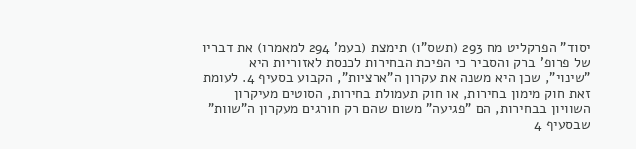יסוד" הפרקליט מח 293 (תשס"ו) תימצת (בעמ' 294 למאמרו) את דבריו של פרופ' ברק והסביר כי הפיכת הבחירות לכנסת לאזוריות היא "שינוי", שכן היא משנה את עקרון ה"ארציות", הקבוע בסעיף 4. לעומת זאת חוק מימון בחירות, או חוק תעמולת בחירות, הסוטים מעיקרון השוויון בבחירות, הם "פגיעה" משום שהם רק חורגים מעקרון ה"שוות" שבסעיף 4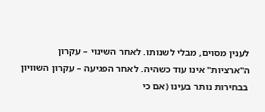לענין מסוים, מבלי לשנותו. לאחר השינוי – עקרון ה"ארציות" אינו עוד כשהיה. לאחר הפגיעה – עקרון השוויון בבחירות נותר בעינו (אם כי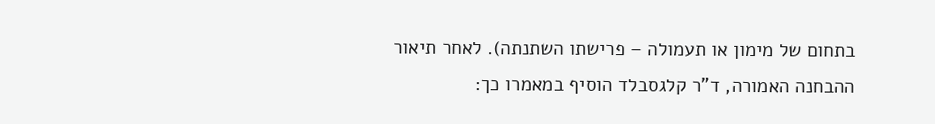בתחום של מימון או תעמולה – פרישתו השתנתה). לאחר תיאור ההבחנה האמורה, ד"ר קלגסבלד הוסיף במאמרו כך: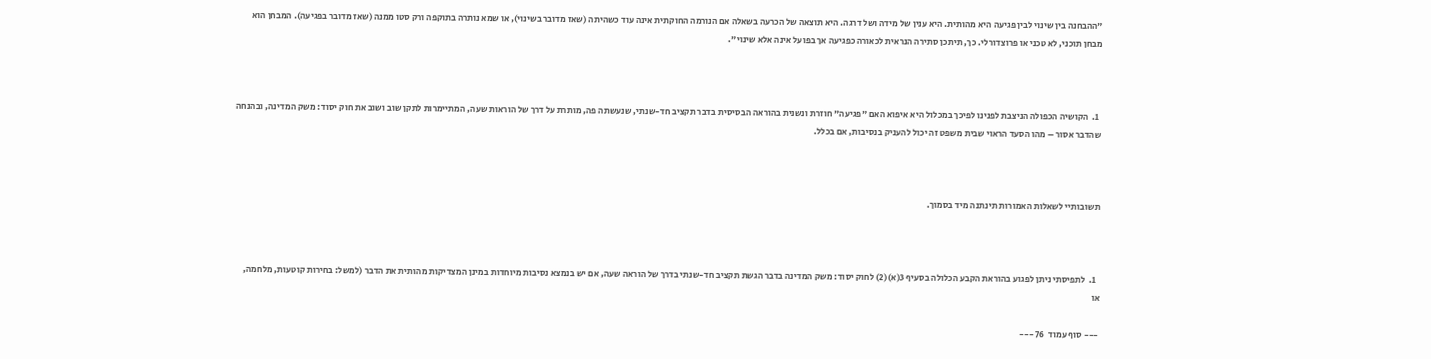"ההבחנה בין שינוי לבין פגיעה היא מהותית. היא ענין של מידה ושל דרגה. היא תוצאה של הכרעה בשאלה אם הנורמה החוקתית אינה עוד כשהיתה (שאז מדובר בשינוי), או שמא נותרה בתוקפה ורק סטו ממנה (שאז מדובר בפגיעה). המבחן הוא מבחן תוכני, לא טכני או פרוצדורלי. כך, תיתכן סתירה הנראית לכאורה כפגיעה אך בפועל אינה אלא שינוי".



  1.  הקושיה הכפולה הניצבת לפנינו לפיכך במכלול היא איפוא האם "פגיעה" חוזרת ונשנית בהוראה הבסיסית בדבר תקציב חד-שנתי, שנעשתה פה, מותרת על דרך של הוראות שעה, המתיימרות לתקן שוב ושוב את חוק יסוד: משק המדינה, ובהנחה שהדבר אסור – מהו הסעד הראוי שבית משפט זה יכול להעניק בנסיבות, אם בכלל.



תשובותיי לשאלות האמורות תינתנה מיד בסמוך.



  1.  לתפיסתי ניתן לפגוע בהוראת הקבע הכלולה בסעיף 3(א)(2) לחוק יסוד: משק המדינה בדבר הגשת תקציב חד-שנתי בדרך של הוראה שעה, אם יש בנמצא נסיבות מיוחדות במינן המצדיקות מהותית את הדבר (למשל: בחירות קוטעות, מלחמה, או

--- סוף עמוד  76 ---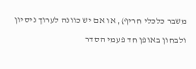משבר כלכלי חריף), או אם יש כוונה לערוך ניסיון ולבחון באופן חד פעמי הסדר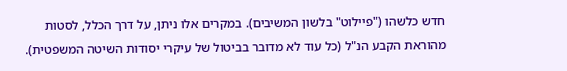חדש כלשהו ("פיילוט" בלשון המשיבים). במקרים אלו ניתן, על דרך הכלל, לסטות מהוראת הקבע הנ"ל (כל עוד לא מדובר בביטול של עיקרי יסודות השיטה המשפטית).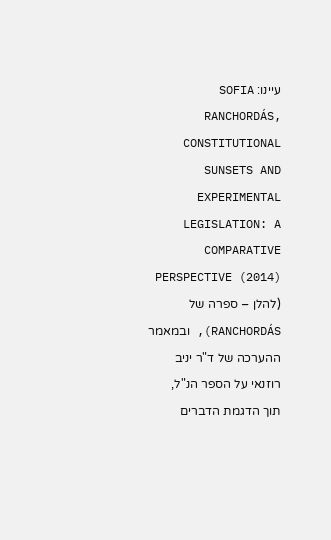עיינו: SOFIA RANCHORDÁS, CONSTITUTIONAL SUNSETS AND EXPERIMENTAL LEGISLATION: A COMPARATIVE PERSPECTIVE (2014) (להלן – ספרה של RANCHORDÁS), ובמאמר ההערכה של ד"ר יניב רוזנאי על הספר הנ"ל, תוך הדגמת הדברים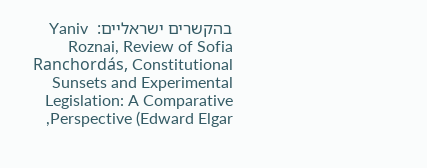בהקשרים ישראליים:  Yaniv Roznai, Review of Sofia Ranchordás, Constitutional Sunsets and Experimental Legislation: A Comparative Perspective (Edward Elgar,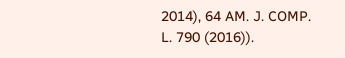2014), 64 AM. J. COMP. L. 790 (2016)).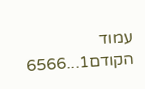עמוד הקודם1...6566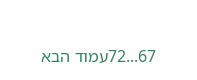67...72עמוד הבא